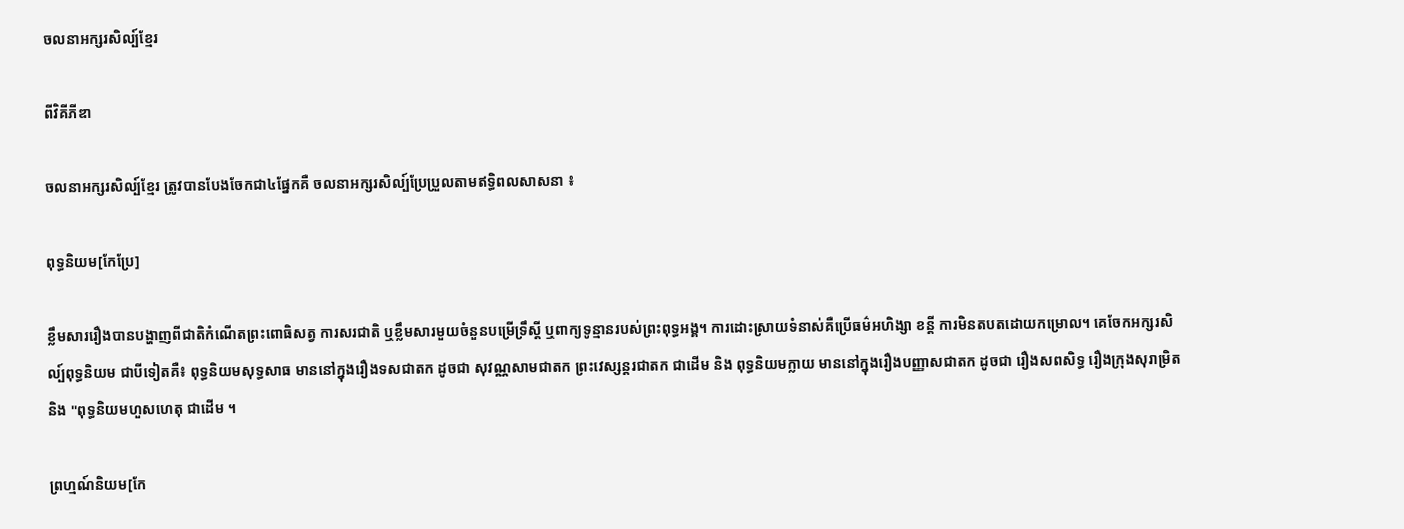ចលនាអក្សរសិល្ប៍ខ្មែរ

ពីវិគីភីឌា

ចលនាអក្សរសិល្ប៍ខ្មែរ ត្រូវបានបែងចែកជា៤ផ្នែកគឺ ចលនាអក្សរសិល្ប៍ប្រែប្រួលតាមឥទ្ធិពលសាសនា ៖

ពុទ្ធនិយម[កែប្រែ]

ខ្លឹមសាររឿងបានបង្ហាញពីជាតិកំណើតព្រះពោធិសត្វ ការសរជាតិ ឬខ្លឹមសារមួយចំនួនបម្រើទ្រឹស្តី ឬពាក្យទូន្មានរបស់ព្រះពុទ្ធអង្គ។ ការដោះស្រាយទំនាស់គឺប្រើធម៌អហិង្សា ខន្តី ការមិនតបតដោយកម្រោល។ គេចែកអក្សរសិល្ប៍ពុទ្ធនិយម ជាបីទៀតគឺ៖ ពុទ្ធនិយមសុទ្ធសាធ មាននៅក្នុងរឿងទសជាតក ដូចជា សុវណ្ណសាមជាតក ព្រះវេស្សន្តរជាតក ជាដើម និង ពុទ្ធនិយមក្លាយ មាននៅក្នុងរឿងបញ្ញាសជាតក ដូចជា រឿងសពសិទ្ធ រឿងក្រុងសុរាម្រិត និង "ពុទ្ធនិយមហួសហេតុ ជាដើម ។

ព្រហ្មណ៍និយម[កែ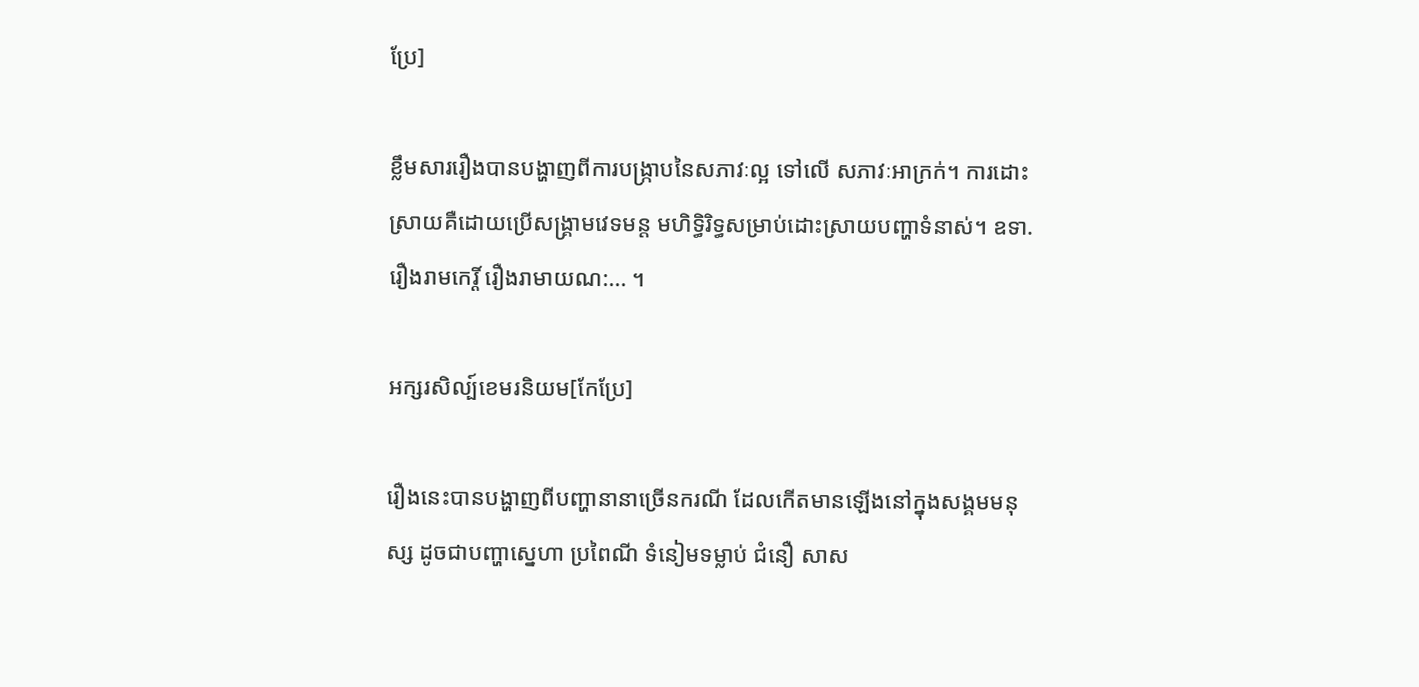ប្រែ]

ខ្លឹមសាររឿងបានបង្ហាញពីការបង្ក្រាបនៃសភាវៈល្អ ទៅលើ សភាវៈអាក្រក់។ ការដោះស្រាយគឺដោយប្រើសង្គ្រាមវេទមន្ត មហិទ្ធិរិទ្ធសម្រាប់ដោះស្រាយបញ្ហាទំនាស់។ ឧទា. រឿងរាមកេរ្តិ៍ រឿងរាមាយណ:... ។

អក្សរសិល្ប៍ខេមរនិយម[កែប្រែ]

រឿងនេះបានបង្ហាញពីបញ្ហានានាច្រើនករណី ដែលកើតមានឡើងនៅក្នុងសង្គមមនុស្ស ដូចជាបញ្ហាស្នេហា ប្រពៃណី ទំនៀមទម្លាប់ ជំនឿ សាស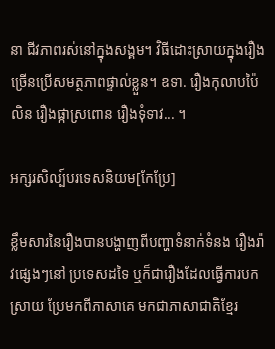នា ជីវភាពរស់នៅក្នុងសង្គម។ វិធីដោះស្រាយក្នុងរឿងច្រើនប្រើសមត្ថភាពផ្ទាល់ខ្លួន។ ឧទា. រឿងកុលាបប៉ៃលិន រឿងផ្កាស្រពោន រឿងទុំទាវ... ។

អក្សរសិល្ប៍បរទេសនិយម[កែប្រែ]

ខ្លឹមសារនៃរឿងបានបង្ហាញពីបញ្ហាទំនាក់ទំនង រឿងរ៉ាវផ្សេងៗនៅ ប្រទេសដទៃ ឬក៏ជារឿងដែលធ្វើការបកស្រាយ ប្រែមកពីភាសាគេ មកជាភាសាជាតិខ្មែរ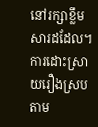នៅរក្សាខ្លឹមសារដដែល។ ការដោះស្រាយរឿងស្របតាម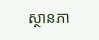ស្ថានភា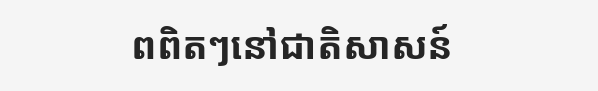ពពិតៗនៅជាតិសាសន៍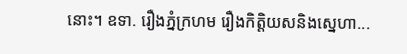នោះ។ ឧទា. រឿងភ្នំក្រហម រឿងកិត្តិយសនិងស្នេហា...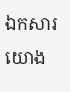ឯកសារយោង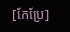[កែប្រែ]